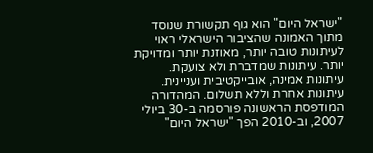"ישראל היום" הוא גוף תקשורת שנוסד מתוך האמונה שהציבור הישראלי ראוי לעיתונות טובה יותר, מאוזנת יותר ומדויקת יותר. עיתונות שמדברת ולא צועקת. עיתונות אמינה, אובייקטיבית ועניינית. עיתונות אחרת וללא תשלום. המהדורה המודפסת הראשונה פורסמה ב-30 ביולי 2007, וב-2010 הפך "ישראל היום"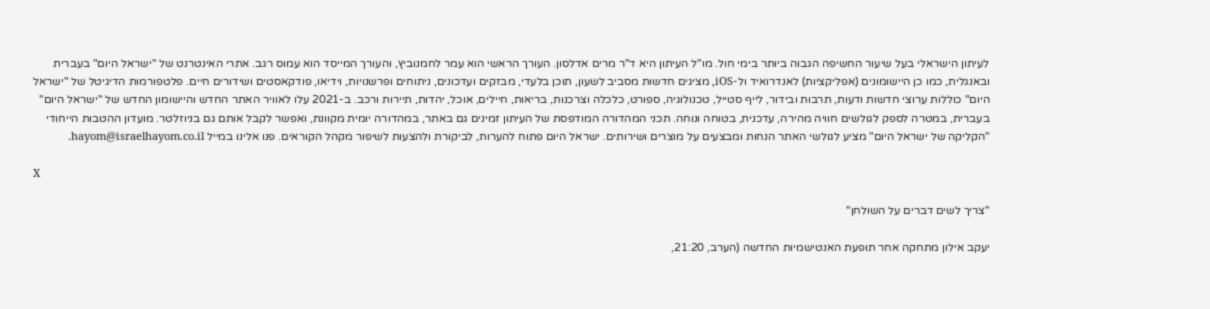לעיתון הישראלי בעל שיעור החשיפה הגבוה ביותר בימי חול. מו"ל העיתון היא ד"ר מרים אדלסון. העורך הראשי הוא עמר לחמנוביץ, והעורך המייסד הוא עמוס רגב. אתרי האינטרנט של "ישראל היום" בעברית ובאנגלית, כמו כן היישומונים (אפליקציות) לאנדרואיד ול-iOS, מציגים חדשות מסביב לשעון, תוכן בלעדי, מבזקים ועדכונים, ניתוחים ופרשנויות, וידיאו, פודקאסטים ושידורים חיים. פלטפורמות הדיגיטל של "ישראל היום" כוללות ערוצי חדשות ודעות, תרבות ובידור, לייף סטייל, טכנולוגיה, ספורט, כלכלה וצרכנות, בריאות, חיילים, אוכל, יהדות, תיירות ורכב. ב-2021 עלו לאוויר האתר החדש והיישומון החדש של "ישראל היום" בעברית, במטרה לספק לגולשים חוויה מהירה, עדכנית, בטוחה ונוחה. תכני המהדורה המודפסת של העיתון זמינים גם באתר, במהדורה יומית מקוונת, ואפשר לקבל אותם גם בניוזלטר. מועדון ההטבות הייחודי "הקליקה של ישראל היום" מציע לגולשי האתר הנחות ומבצעים על מוצרים ושירותים. ישראל היום פתוח להערות, לביקורת ולהצעות לשיפור מקהל הקוראים. פנו אלינו במייל hayom@israelhayom.co.il.

X

"צריך לשים דברים על השולחן"

יעקב אילון מתחקה אחר תופעת האנטישמיות החדשה (הערב, 21:20,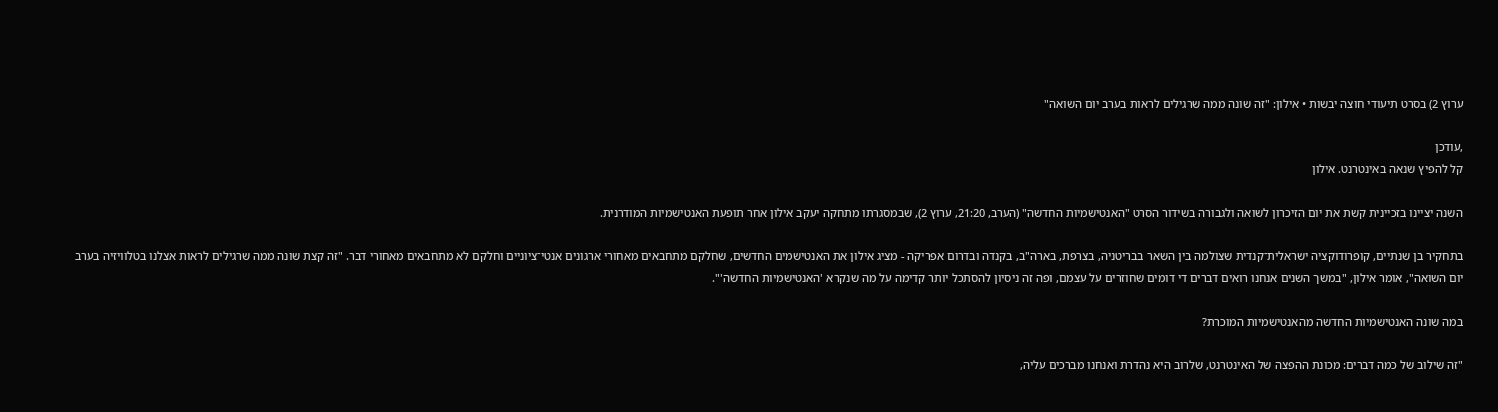ערוץ 2) בסרט תיעודי חוצה יבשות • אילון: "זה שונה ממה שרגילים לראות בערב יום השואה"

,עודכן
קל להפיץ שנאה באינטרנט. אילון

השנה יציינו בזכיינית קשת את יום הזיכרון לשואה ולגבורה בשידור הסרט "האנטישמיות החדשה" (הערב, 21:20, ערוץ 2), שבמסגרתו מתחקה יעקב אילון אחר תופעת האנטישמיות המודרנית.

בתחקיר בן שנתיים, קופרודוקציה ישראלית־קנדית שצולמה בין השאר בבריטניה, בצרפת, בארה"ב, בקנדה ובדרום אפריקה - מציג אילון את האנטישמים החדשים, שחלקם מתחבאים מאחורי ארגונים אנטי־ציוניים וחלקם לא מתחבאים מאחורי דבר. "זה קצת שונה ממה שרגילים לראות אצלנו בטלוויזיה בערב יום השואה", אומר אילון, "במשך השנים אנחנו רואים דברים די דומים שחוזרים על עצמם, ופה זה ניסיון להסתכל יותר קדימה על מה שנקרא 'האנטישמיות החדשה'".

במה שונה האנטישמיות החדשה מהאנטישמיות המוכרת?

"זה שילוב של כמה דברים: מכונת ההפצה של האינטרנט, שלרוב היא נהדרת ואנחנו מברכים עליה,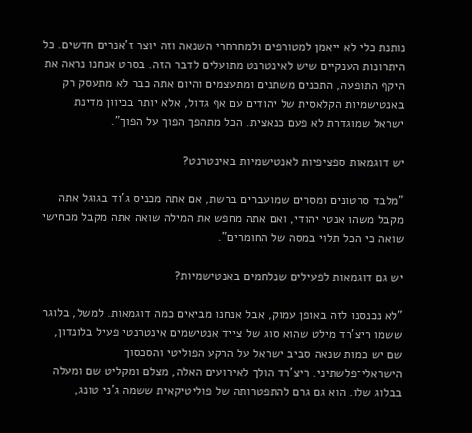נותנת כלי לא ייאמן למטורפים ולמחרחרי השנאה וזה יוצר ז'אנרים חדשים. כל היתרונות הענקיים שיש לאינטרנט מתועלים לדבר הזה. בסרט אנחנו נראה את היקף התופעה, התכנים משתנים ומתעצמים והיום אתה כבר לא מתעסק רק באנטישמיות הקלאסית של יהודים עם אף גדול, אלא יותר בכיוון מדינת ישראל שמוגדרת לא פעם כנאצית. הכל מתהפך הפוך על הפוך".

יש דוגמאות ספציפיות לאנטישמיות באינטרנט?

"מלבד סרטונים ומסרים שמועברים ברשת, אם אתה מכניס ג'וד בגוגל אתה מקבל משהו אנטי יהודי, ואם אתה מחפש את המילה שואה אתה מקבל מכחישי שואה כי הכל תלוי במסה של החומרים".

יש גם דוגמאות לפעילים שנלחמים באנטישמיות?

"לא נכנסנו לזה באופן עמוק, אבל אנחנו מביאים כמה דוגמאות. למשל, בלוגר ששמו ריצ'רד מילט שהוא סוג של צייד אנטישמים אינטרנטי פעיל בלונדון, שם יש כמות שנאה סביב ישראל על הרקע הפוליטי והסכסוך הישראלי־פלשתיני. ריצ'רד הולך לאירועים האלה, מצלם ומקליט שם ומעלה בבלוג שלו. הוא גם גרם להתפטרותה של פוליטיקאית ששמה ג'ני טונג,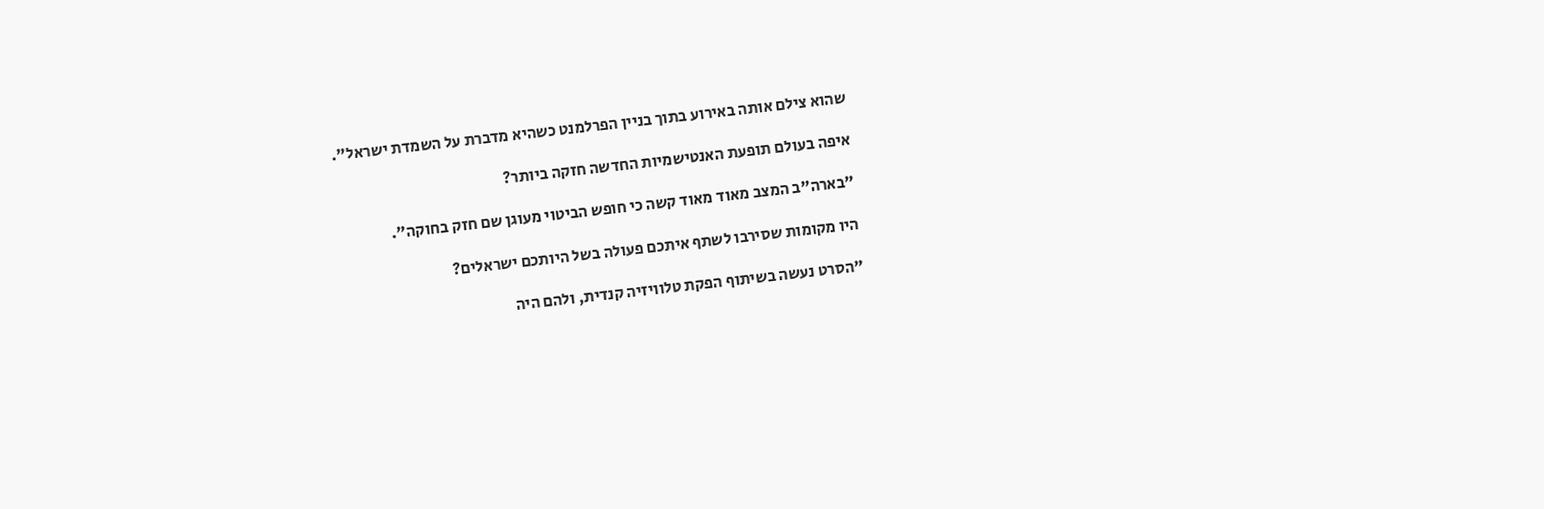שהוא צילם אותה באירוע בתוך בניין הפרלמנט כשהיא מדברת על השמדת ישראל".

איפה בעולם תופעת האנטישמיות החדשה חזקה ביותר?

"בארה"ב המצב מאוד מאוד קשה כי חופש הביטוי מעוגן שם חזק בחוקה".

היו מקומות שסירבו לשתף איתכם פעולה בשל היותכם ישראלים?

"הסרט נעשה בשיתוף הפקת טלוויזיה קנדית, ולהם היה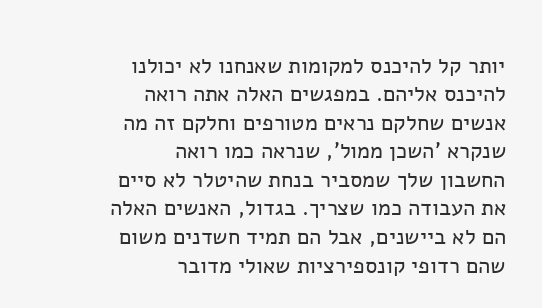יותר קל להיכנס למקומות שאנחנו לא יכולנו להיכנס אליהם. במפגשים האלה אתה רואה אנשים שחלקם נראים מטורפים וחלקם זה מה שנקרא 'השכן ממול', שנראה כמו רואה החשבון שלך שמסביר בנחת שהיטלר לא סיים את העבודה כמו שצריך. בגדול, האנשים האלה הם לא ביישנים, אבל הם תמיד חשדנים משום שהם רדופי קונספירציות שאולי מדובר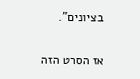בציונים".

אז הסרט הזה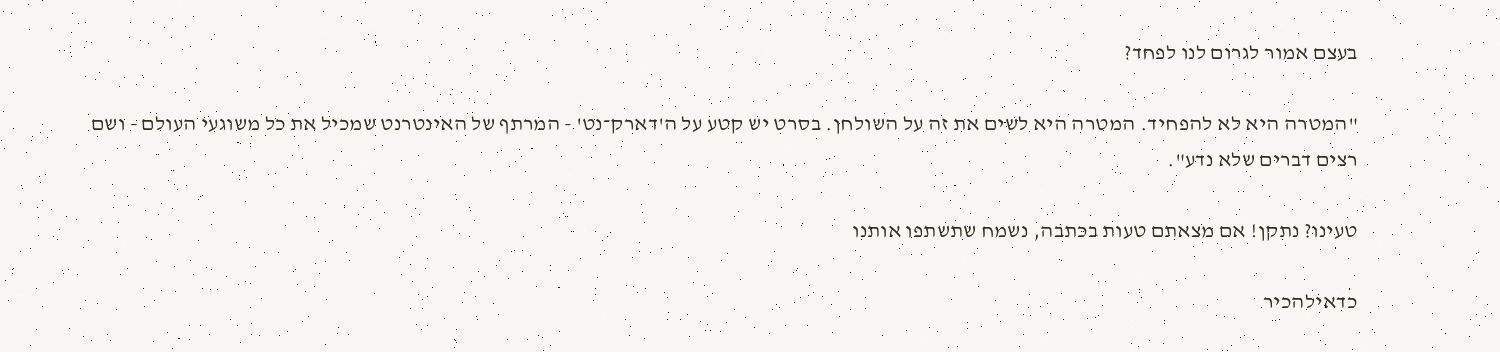בעצם אמור לגרום לנו לפחד?

"המטרה היא לא להפחיד. המטרה היא לשים את זה על השולחן. בסרט יש קטע על ה'דארק־נט' - המרתף של האינטרנט שמכיל את כל משוגעי העולם - ושם רצים דברים שלא נדע".

טעינו? נתקן! אם מצאתם טעות בכתבה, נשמח שתשתפו אותנו

כדאילהכיר